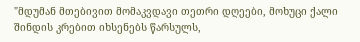"მდუმან მთებივით მომაკვდავი თეთრი დღეები, მოხუცი ქალი შინდის კრებით იხსენებს წარსულს,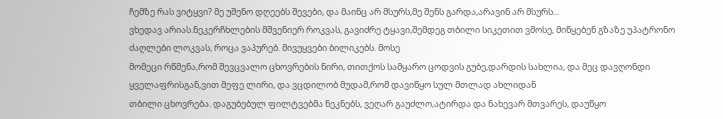ჩემზე რას ვიტყვი? მე უშენო დღეებს შევები, და მაინც არ მსურს,მე შენს გარდა,არავინ არ მსურს...
ვხედავ არიას.ნეკერჩხლების მშვენიერ როკვას, გავიძრე ტყავი,შემდეგ თბილი სიკეთით ვმოსე, მიწყებენ გზაზე უპატრონო ძაღლები ლოკვას, როცა ვაპურებ. მივუყვები ბილიკებს. მოსე
მომეცი რწმენა,რომ შევცვალო ცხოვრების ნირი, თითქოს სამყარო ცოდვის გუბე,დარდის სახლია, და მეც დავღონდი ყველაფრისგან,ვით მეფე ლირი, და ვცდილობ მუდამ,რომ დავიწყო სულ მთლად ახლიდან
თბილი ცხოვრება. დაგუბებულ ფილტვებმა ნეკნებს, ვეღარ გაუძლო,ატირდა და ნახევარ მთვარეს, დაუწყო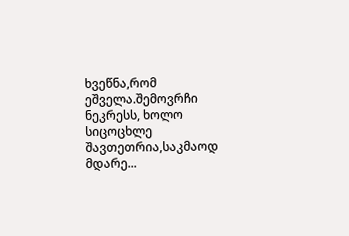ხვეწნა,რომ ეშველა.შემოვრჩი ნეკრესს, ხოლო სიცოცხლე შავთეთრია,საკმაოდ მდარე...